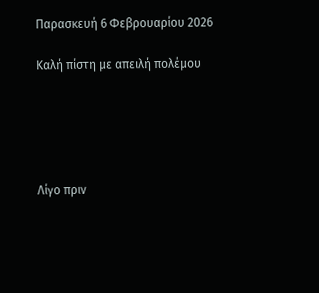Παρασκευή 6 Φεβρουαρίου 2026

Καλή πίστη με απειλή πολέμου





Λίγο πριν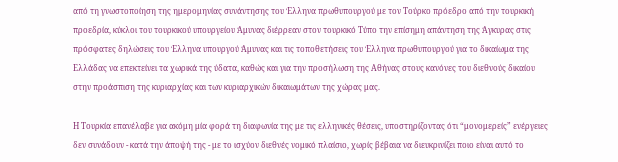από τη γνωστοποίηση της ημερομηνίας συνάντησης του Έλληνα πρωθυπουργού με τον Τούρκο πρόεδρο από την τουρκική προεδρία, κύκλοι του τουρκικού υπουργείου Άμυνας διέρρεαν στον τουρκικό Τύπο την επίσημη απάντηση της Άγκυρας στις πρόσφατες δηλώσεις του Έλληνα υπουργού Άμυνας και τις τοποθετήσεις του Έλληνα πρωθυπουργού για το δικαίωμα της Ελλάδας να επεκτείνει τα χωρικά της ύδατα, καθώς και για την προσήλωση της Αθήνας στους κανόνες του διεθνούς δικαίου στην προάσπιση της κυριαρχίας και των κυριαρχικών δικαιωμάτων της χώρας μας.

Η Τουρκία επανέλαβε για ακόμη μία φορά τη διαφωνία της με τις ελληνικές θέσεις, υποστηρίζοντας ότι “μονομερείς” ενέργειες δεν συνάδουν - κατά την άποψή της - με το ισχύον διεθνές νομικό πλαίσιο, χωρίς βέβαια να διευκρινίζει ποιο είναι αυτό το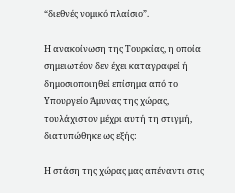“διεθνές νομικό πλαίσιο”.

Η ανακοίνωση της Τουρκίας, η οποία σημειωτέον δεν έχει καταγραφεί ή δημοσιοποιηθεί επίσημα από το Υπουργείο Άμυνας της χώρας, τουλάχιστον μέχρι αυτή τη στιγμή, διατυπώθηκε ως εξής:

Η στάση της χώρας μας απέναντι στις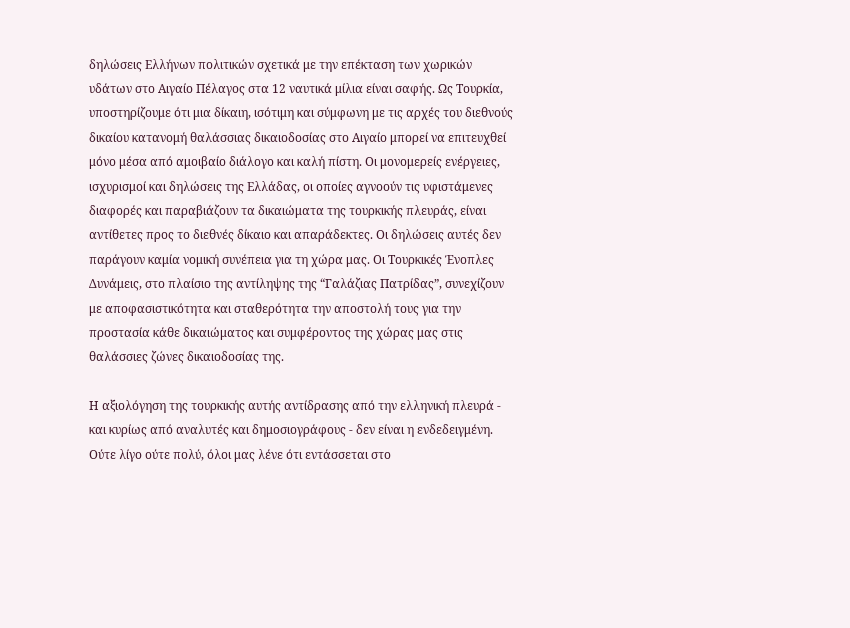δηλώσεις Ελλήνων πολιτικών σχετικά με την επέκταση των χωρικών υδάτων στο Αιγαίο Πέλαγος στα 12 ναυτικά μίλια είναι σαφής. Ως Τουρκία, υποστηρίζουμε ότι μια δίκαιη, ισότιμη και σύμφωνη με τις αρχές του διεθνούς δικαίου κατανομή θαλάσσιας δικαιοδοσίας στο Αιγαίο μπορεί να επιτευχθεί μόνο μέσα από αμοιβαίο διάλογο και καλή πίστη. Οι μονομερείς ενέργειες, ισχυρισμοί και δηλώσεις της Ελλάδας, οι οποίες αγνοούν τις υφιστάμενες διαφορές και παραβιάζουν τα δικαιώματα της τουρκικής πλευράς, είναι αντίθετες προς το διεθνές δίκαιο και απαράδεκτες. Οι δηλώσεις αυτές δεν παράγουν καμία νομική συνέπεια για τη χώρα μας. Οι Τουρκικές Ένοπλες Δυνάμεις, στο πλαίσιο της αντίληψης της “Γαλάζιας Πατρίδας”, συνεχίζουν με αποφασιστικότητα και σταθερότητα την αποστολή τους για την προστασία κάθε δικαιώματος και συμφέροντος της χώρας μας στις θαλάσσιες ζώνες δικαιοδοσίας της.

Η αξιολόγηση της τουρκικής αυτής αντίδρασης από την ελληνική πλευρά - και κυρίως από αναλυτές και δημοσιογράφους - δεν είναι η ενδεδειγμένη. Ούτε λίγο ούτε πολύ, όλοι μας λένε ότι εντάσσεται στο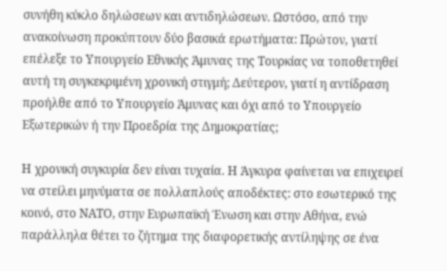συνήθη κύκλο δηλώσεων και αντιδηλώσεων. Ωστόσο, από την ανακοίνωση προκύπτουν δύο βασικά ερωτήματα: Πρώτον, γιατί επέλεξε το Υπουργείο Εθνικής Άμυνας της Τουρκίας να τοποθετηθεί αυτή τη συγκεκριμένη χρονική στιγμή; Δεύτερον, γιατί η αντίδραση προήλθε από το Υπουργείο Άμυνας και όχι από το Υπουργείο Εξωτερικών ή την Προεδρία της Δημοκρατίας;

Η χρονική συγκυρία δεν είναι τυχαία. Η Άγκυρα φαίνεται να επιχειρεί να στείλει μηνύματα σε πολλαπλούς αποδέκτες: στο εσωτερικό της κοινό, στο ΝΑΤΟ, στην Ευρωπαϊκή Ένωση και στην Αθήνα, ενώ παράλληλα θέτει το ζήτημα της διαφορετικής αντίληψης σε ένα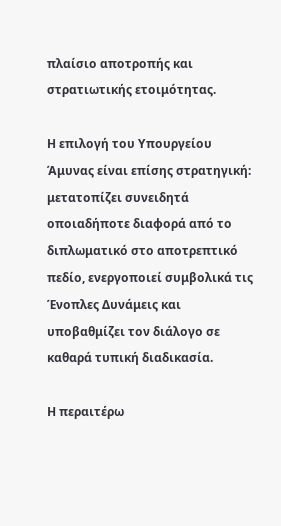πλαίσιο αποτροπής και στρατιωτικής ετοιμότητας.

Η επιλογή του Υπουργείου Άμυνας είναι επίσης στρατηγική: μετατοπίζει συνειδητά οποιαδήποτε διαφορά από το διπλωματικό στο αποτρεπτικό πεδίο, ενεργοποιεί συμβολικά τις Ένοπλες Δυνάμεις και υποβαθμίζει τον διάλογο σε καθαρά τυπική διαδικασία.

Η περαιτέρω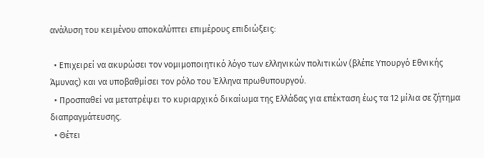ανάλυση του κειμένου αποκαλύπτει επιμέρους επιδιώξεις:

  • Επιχειρεί να ακυρώσει τον νομιμοποιητικό λόγο των ελληνικών πολιτικών (βλέπε Υπουργό Εθνικής Άμυνας) και να υποβαθμίσει τον ρόλο του Έλληνα πρωθυπουργού.
  • Προσπαθεί να μετατρέψει το κυριαρχικό δικαίωμα της Ελλάδας για επέκταση έως τα 12 μίλια σε ζήτημα διαπραγμάτευσης.
  • Θέτει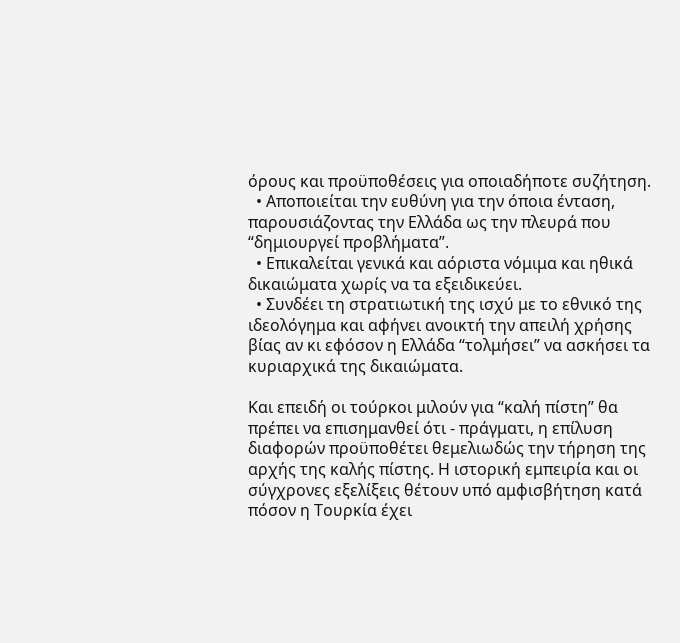όρους και προϋποθέσεις για οποιαδήποτε συζήτηση.
  • Αποποιείται την ευθύνη για την όποια ένταση, παρουσιάζοντας την Ελλάδα ως την πλευρά που “δημιουργεί προβλήματα”.
  • Επικαλείται γενικά και αόριστα νόμιμα και ηθικά δικαιώματα χωρίς να τα εξειδικεύει.
  • Συνδέει τη στρατιωτική της ισχύ με το εθνικό της ιδεολόγημα και αφήνει ανοικτή την απειλή χρήσης βίας αν κι εφόσον η Ελλάδα “τολμήσει” να ασκήσει τα κυριαρχικά της δικαιώματα.

Και επειδή οι τούρκοι μιλούν για “καλή πίστη” θα πρέπει να επισημανθεί ότι - πράγματι, η επίλυση διαφορών προϋποθέτει θεμελιωδώς την τήρηση της αρχής της καλής πίστης. Η ιστορική εμπειρία και οι σύγχρονες εξελίξεις θέτουν υπό αμφισβήτηση κατά πόσον η Τουρκία έχει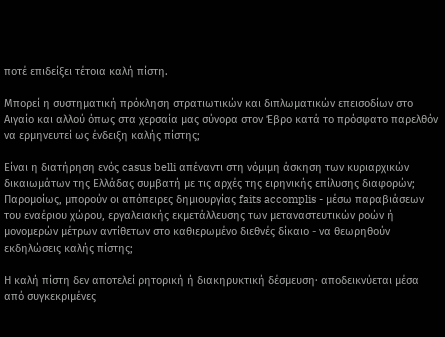ποτέ επιδείξει τέτοια καλή πίστη.

Μπορεί η συστηματική πρόκληση στρατιωτικών και διπλωματικών επεισοδίων στο Αιγαίο και αλλού όπως στα χερσαία μας σύνορα στον Έβρο κατά το πρόσφατο παρελθόν να ερμηνευτεί ως ένδειξη καλής πίστης;

Είναι η διατήρηση ενός casus belli απέναντι στη νόμιμη άσκηση των κυριαρχικών δικαιωμάτων της Ελλάδας συμβατή με τις αρχές της ειρηνικής επίλυσης διαφορών; Παρομοίως, μπορούν οι απόπειρες δημιουργίας faits accomplis - μέσω παραβιάσεων του εναέριου χώρου, εργαλειακής εκμετάλλευσης των μεταναστευτικών ροών ή μονομερών μέτρων αντίθετων στο καθιερωμένο διεθνές δίκαιο - να θεωρηθούν εκδηλώσεις καλής πίστης;

Η καλή πίστη δεν αποτελεί ρητορική ή διακηρυκτική δέσμευση· αποδεικνύεται μέσα από συγκεκριμένες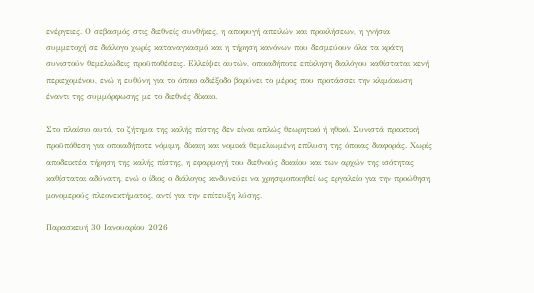ενέργειες. Ο σεβασμός στις διεθνείς συνθήκες, η αποφυγή απειλών και προκλήσεων, η γνήσια συμμετοχή σε διάλογο χωρίς καταναγκασμό και η τήρηση κανόνων που δεσμεύουν όλα τα κράτη συνιστούν θεμελιώδεις προϋποθέσεις. Ελλείψει αυτών, οποιαδήποτε επίκληση διαλόγου καθίσταται κενή περιεχομένου, ενώ η ευθύνη για το όποιο αδιέξοδο βαρύνει το μέρος που προτάσσει την κλιμάκωση έναντι της συμμόρφωσης με το διεθνές δίκαιο.

Στο πλαίσιο αυτό, το ζήτημα της καλής πίστης δεν είναι απλώς θεωρητικό ή ηθικό. Συνιστά πρακτική προϋπόθεση για οποιαδήποτε νόμιμη, δίκαιη και νομικά θεμελιωμένη επίλυση της όποιας διαφοράς. Χωρίς αποδεικτέα τήρηση της καλής πίστης, η εφαρμογή του διεθνούς δικαίου και των αρχών της ισότητας καθίσταται αδύνατη, ενώ ο ίδιος ο διάλογος κινδυνεύει να χρησιμοποιηθεί ως εργαλείο για την προώθηση μονομερούς πλεονεκτήματος, αντί για την επίτευξη λύσης.

Παρασκευή 30 Ιανουαρίου 2026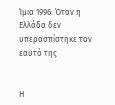Ίμια 1996: Όταν η Ελλάδα δεν υπερασπίστηκε τον εαυτό της


Η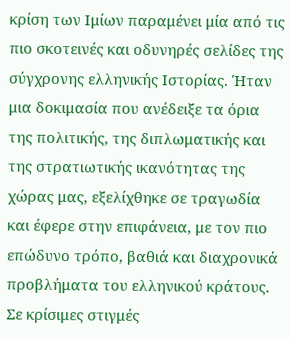κρίση των Ιμίων παραμένει μία από τις πιο σκοτεινές και οδυνηρές σελίδες της σύγχρονης ελληνικής Ιστορίας. Ήταν μια δοκιμασία που ανέδειξε τα όρια της πολιτικής, της διπλωματικής και της στρατιωτικής ικανότητας της χώρας μας, εξελίχθηκε σε τραγωδία και έφερε στην επιφάνεια, με τον πιο επώδυνο τρόπο, βαθιά και διαχρονικά προβλήματα του ελληνικού κράτους. Σε κρίσιμες στιγμές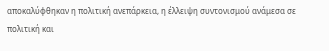αποκαλύφθηκαν η πολιτική ανεπάρκεια, η έλλειψη συντονισμού ανάμεσα σε πολιτική και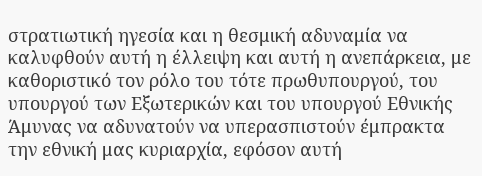στρατιωτική ηγεσία και η θεσμική αδυναμία να καλυφθούν αυτή η έλλειψη και αυτή η ανεπάρκεια, με καθοριστικό τον ρόλο του τότε πρωθυπουργού, του υπουργού των Εξωτερικών και του υπουργού Εθνικής Άμυνας να αδυνατούν να υπερασπιστούν έμπρακτα την εθνική μας κυριαρχία, εφόσον αυτή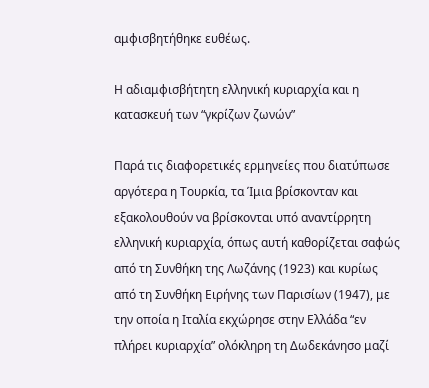αμφισβητήθηκε ευθέως.

Η αδιαμφισβήτητη ελληνική κυριαρχία και η κατασκευή των “γκρίζων ζωνών”

Παρά τις διαφορετικές ερμηνείες που διατύπωσε αργότερα η Τουρκία, τα Ίμια βρίσκονταν και εξακολουθούν να βρίσκονται υπό αναντίρρητη ελληνική κυριαρχία, όπως αυτή καθορίζεται σαφώς από τη Συνθήκη της Λωζάνης (1923) και κυρίως από τη Συνθήκη Ειρήνης των Παρισίων (1947), με την οποία η Ιταλία εκχώρησε στην Ελλάδα “εν πλήρει κυριαρχία” ολόκληρη τη Δωδεκάνησο μαζί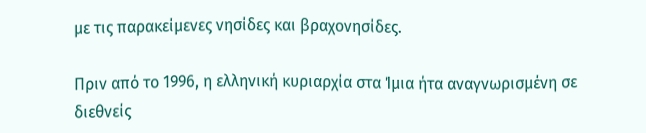με τις παρακείμενες νησίδες και βραχονησίδες.

Πριν από το 1996, η ελληνική κυριαρχία στα Ίμια ήτα αναγνωρισμένη σε διεθνείς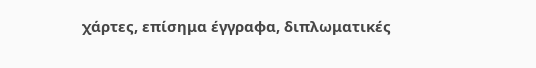χάρτες, επίσημα έγγραφα, διπλωματικές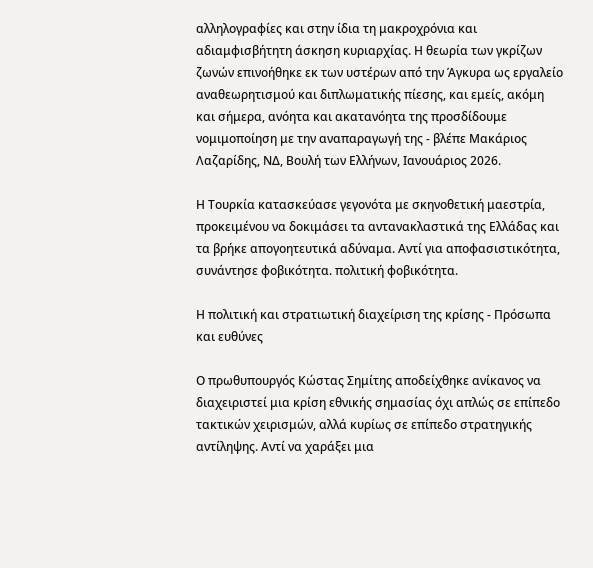αλληλογραφίες και στην ίδια τη μακροχρόνια και αδιαμφισβήτητη άσκηση κυριαρχίας. Η θεωρία των γκρίζων ζωνών επινοήθηκε εκ των υστέρων από την Άγκυρα ως εργαλείο αναθεωρητισμού και διπλωματικής πίεσης, και εμείς, ακόμη και σήμερα, ανόητα και ακατανόητα της προσδίδουμε νομιμοποίηση με την αναπαραγωγή της - βλέπε Μακάριος Λαζαρίδης, ΝΔ, Βουλή των Ελλήνων, Ιανουάριος 2026.

Η Τουρκία κατασκεύασε γεγονότα με σκηνοθετική μαεστρία, προκειμένου να δοκιμάσει τα αντανακλαστικά της Ελλάδας και τα βρήκε απογοητευτικά αδύναμα. Αντί για αποφασιστικότητα, συνάντησε φοβικότητα. πολιτική φοβικότητα.

Η πολιτική και στρατιωτική διαχείριση της κρίσης - Πρόσωπα και ευθύνες

Ο πρωθυπουργός Κώστας Σημίτης αποδείχθηκε ανίκανος να διαχειριστεί μια κρίση εθνικής σημασίας όχι απλώς σε επίπεδο τακτικών χειρισμών, αλλά κυρίως σε επίπεδο στρατηγικής αντίληψης. Αντί να χαράξει μια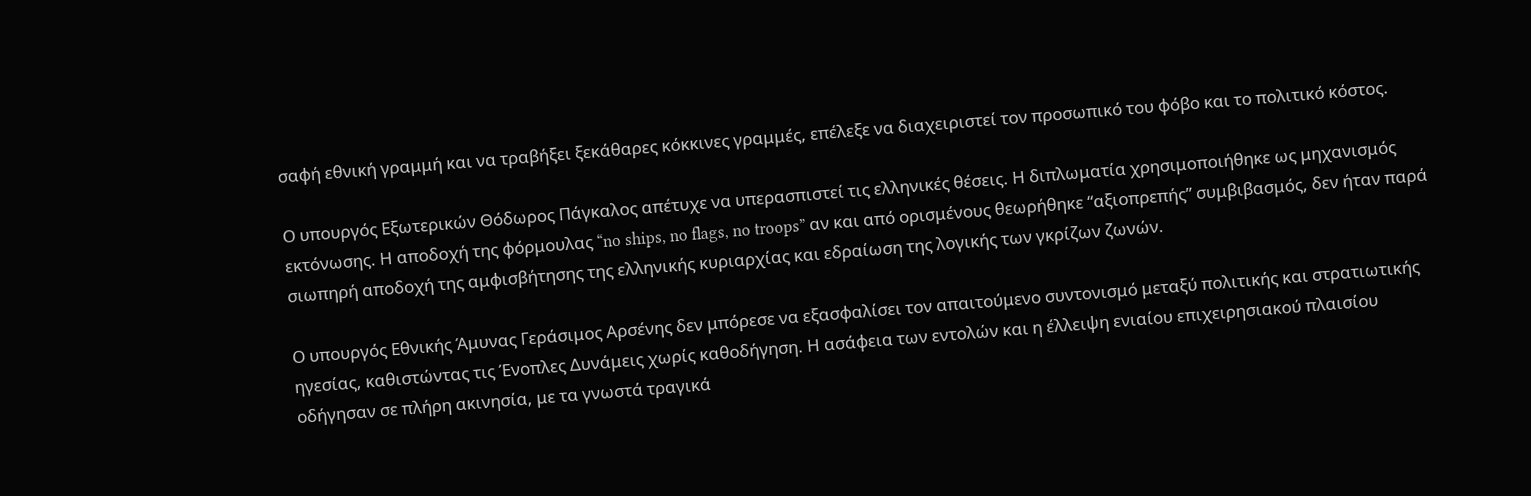σαφή εθνική γραμμή και να τραβήξει ξεκάθαρες κόκκινες γραμμές, επέλεξε να διαχειριστεί τον προσωπικό του φόβο και το πολιτικό κόστος.

Ο υπουργός Εξωτερικών Θόδωρος Πάγκαλος απέτυχε να υπερασπιστεί τις ελληνικές θέσεις. Η διπλωματία χρησιμοποιήθηκε ως μηχανισμός εκτόνωσης. Η αποδοχή της φόρμουλας “no ships, no flags, no troops” αν και από ορισμένους θεωρήθηκε “αξιοπρεπής” συμβιβασμός, δεν ήταν παρά σιωπηρή αποδοχή της αμφισβήτησης της ελληνικής κυριαρχίας και εδραίωση της λογικής των γκρίζων ζωνών.

Ο υπουργός Εθνικής Άμυνας Γεράσιμος Αρσένης δεν μπόρεσε να εξασφαλίσει τον απαιτούμενο συντονισμό μεταξύ πολιτικής και στρατιωτικής ηγεσίας, καθιστώντας τις Ένοπλες Δυνάμεις χωρίς καθοδήγηση. Η ασάφεια των εντολών και η έλλειψη ενιαίου επιχειρησιακού πλαισίου οδήγησαν σε πλήρη ακινησία, με τα γνωστά τραγικά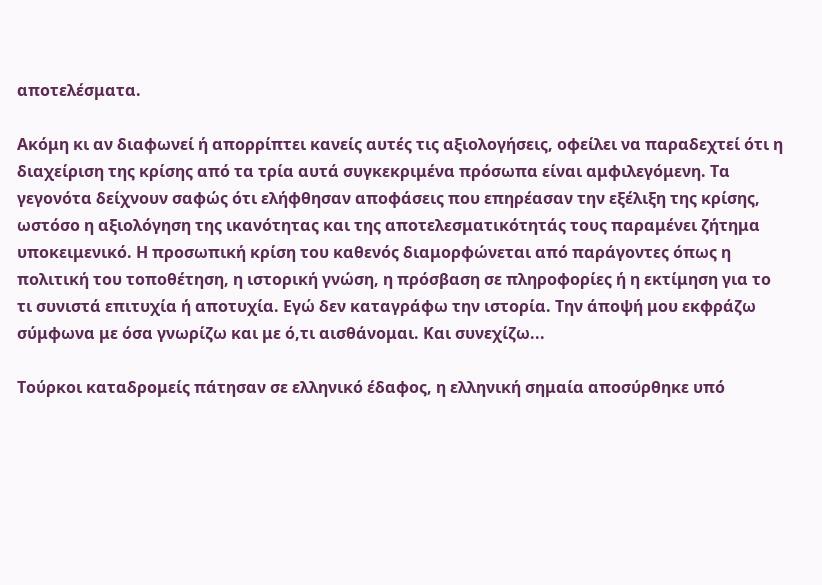αποτελέσματα.

Ακόμη κι αν διαφωνεί ή απορρίπτει κανείς αυτές τις αξιολογήσεις, οφείλει να παραδεχτεί ότι η διαχείριση της κρίσης από τα τρία αυτά συγκεκριμένα πρόσωπα είναι αμφιλεγόμενη. Τα γεγονότα δείχνουν σαφώς ότι ελήφθησαν αποφάσεις που επηρέασαν την εξέλιξη της κρίσης, ωστόσο η αξιολόγηση της ικανότητας και της αποτελεσματικότητάς τους παραμένει ζήτημα υποκειμενικό. Η προσωπική κρίση του καθενός διαμορφώνεται από παράγοντες όπως η πολιτική του τοποθέτηση, η ιστορική γνώση, η πρόσβαση σε πληροφορίες ή η εκτίμηση για το τι συνιστά επιτυχία ή αποτυχία. Εγώ δεν καταγράφω την ιστορία. Την άποψή μου εκφράζω σύμφωνα με όσα γνωρίζω και με ό,τι αισθάνομαι. Και συνεχίζω...

Τούρκοι καταδρομείς πάτησαν σε ελληνικό έδαφος, η ελληνική σημαία αποσύρθηκε υπό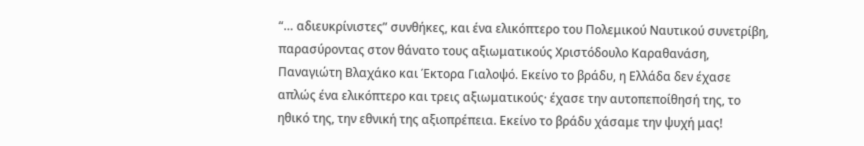“… αδιευκρίνιστες” συνθήκες, και ένα ελικόπτερο του Πολεμικού Ναυτικού συνετρίβη, παρασύροντας στον θάνατο τους αξιωματικούς Χριστόδουλο Καραθανάση, Παναγιώτη Βλαχάκο και Έκτορα Γιαλοψό. Εκείνο το βράδυ, η Ελλάδα δεν έχασε απλώς ένα ελικόπτερο και τρεις αξιωματικούς· έχασε την αυτοπεποίθησή της, το ηθικό της, την εθνική της αξιοπρέπεια. Εκείνο το βράδυ χάσαμε την ψυχή μας!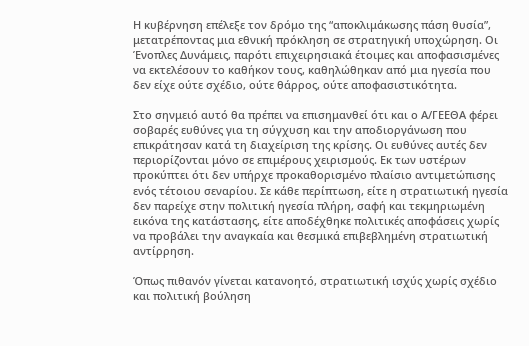Η κυβέρνηση επέλεξε τον δρόμο της “αποκλιμάκωσης πάση θυσία”, μετατρέποντας μια εθνική πρόκληση σε στρατηγική υποχώρηση. Οι Ένοπλες Δυνάμεις, παρότι επιχειρησιακά έτοιμες και αποφασισμένες να εκτελέσουν το καθήκον τους, καθηλώθηκαν από μια ηγεσία που δεν είχε ούτε σχέδιο, ούτε θάρρος, ούτε αποφασιστικότητα.

Στο σηνμειό αυτό θα πρέπει να επισημανθεί ότι και ο Α/ΓΕΕΘΑ φέρει σοβαρές ευθύνες για τη σύγχυση και την αποδιοργάνωση που επικράτησαν κατά τη διαχείριση της κρίσης. Οι ευθύνες αυτές δεν περιορίζονται μόνο σε επιμέρους χειρισμούς. Εκ των υστέρων προκύπτει ότι δεν υπήρχε προκαθορισμένο πλαίσιο αντιμετώπισης ενός τέτοιου σεναρίου. Σε κάθε περίπτωση, είτε η στρατιωτική ηγεσία δεν παρείχε στην πολιτική ηγεσία πλήρη, σαφή και τεκμηριωμένη εικόνα της κατάστασης, είτε αποδέχθηκε πολιτικές αποφάσεις χωρίς να προβάλει την αναγκαία και θεσμικά επιβεβλημένη στρατιωτική αντίρρηση.

Όπως πιθανόν γίνεται κατανοητό, στρατιωτική ισχύς χωρίς σχέδιο και πολιτική βούληση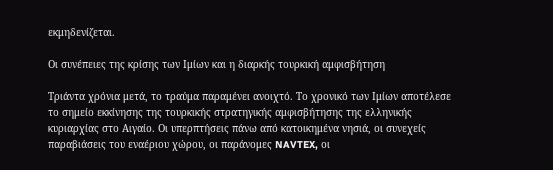εκμηδενίζεται.

Οι συνέπειες της κρίσης των Ιμίων και η διαρκής τουρκική αμφισβήτηση

Τριάντα χρόνια μετά, το τραύμα παραμένει ανοιχτό. Το χρονικό των Ιμίων αποτέλεσε το σημείο εκκίνησης της τουρκικής στρατηγικής αμφισβήτησης της ελληνικής κυριαρχίας στο Αιγαίο. Οι υπερπτήσεις πάνω από κατοικημένα νησιά, οι συνεχείς παραβιάσεις του εναέριου χώρου, οι παράνομες NAVTEX, οι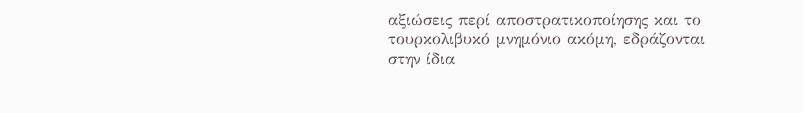αξιώσεις περί αποστρατικοποίησης και το τουρκολιβυκό μνημόνιο ακόμη, εδράζονται στην ίδια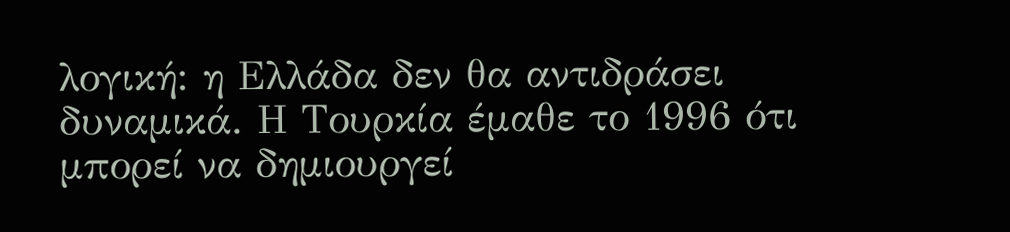λογική: η Ελλάδα δεν θα αντιδράσει δυναμικά. Η Τουρκία έμαθε το 1996 ότι μπορεί να δημιουργεί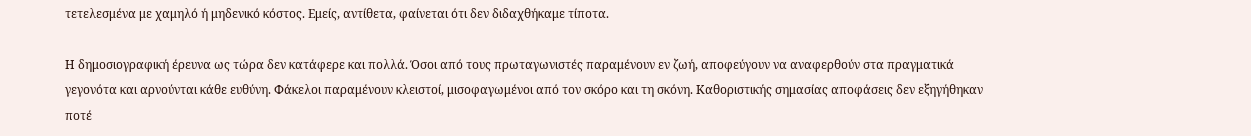τετελεσμένα με χαμηλό ή μηδενικό κόστος. Εμείς, αντίθετα, φαίνεται ότι δεν διδαχθήκαμε τίποτα.

Η δημοσιογραφική έρευνα ως τώρα δεν κατάφερε και πολλά. Όσοι από τους πρωταγωνιστές παραμένουν εν ζωή, αποφεύγουν να αναφερθούν στα πραγματικά γεγονότα και αρνούνται κάθε ευθύνη. Φάκελοι παραμένουν κλειστοί, μισοφαγωμένοι από τον σκόρο και τη σκόνη. Καθοριστικής σημασίας αποφάσεις δεν εξηγήθηκαν ποτέ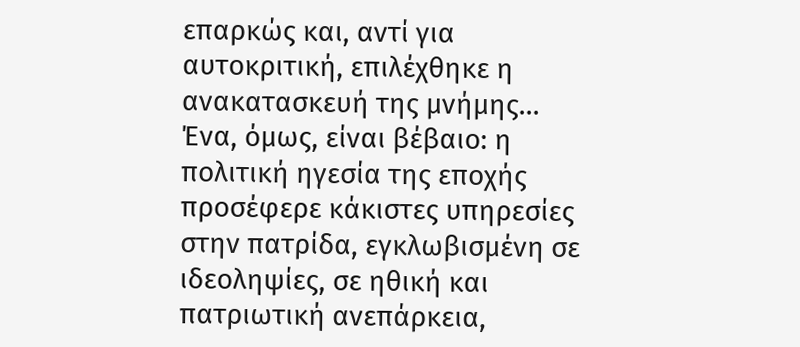επαρκώς και, αντί για αυτοκριτική, επιλέχθηκε η ανακατασκευή της μνήμης... Ένα, όμως, είναι βέβαιο: η πολιτική ηγεσία της εποχής προσέφερε κάκιστες υπηρεσίες στην πατρίδα, εγκλωβισμένη σε ιδεοληψίες, σε ηθική και πατριωτική ανεπάρκεια,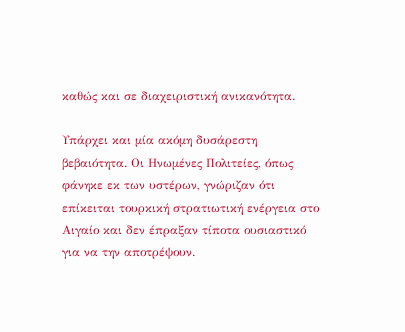καθώς και σε διαχειριστική ανικανότητα.

Υπάρχει και μία ακόμη δυσάρεστη βεβαιότητα. Οι Ηνωμένες Πολιτείες, όπως φάνηκε εκ των υστέρων, γνώριζαν ότι επίκειται τουρκική στρατιωτική ενέργεια στο Αιγαίο και δεν έπραξαν τίποτα ουσιαστικό για να την αποτρέψουν.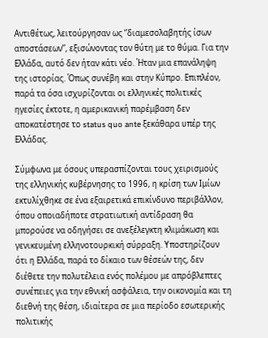Αντιθέτως, λειτούργησαν ως “διαμεσολαβητής ίσων αποστάσεων”, εξισώνοντας τον θύτη με το θύμα. Για την Ελλάδα, αυτό δεν ήταν κάτι νέο. Ήταν μια επανάληψη της ιστορίας. Όπως συνέβη και στην Κύπρο. Επιπλέον, παρά τα όσα ισχυρίζονται οι ελληνικές πολιτικές ηγεσίες έκτοτε, η αμερικανική παρέμβαση δεν αποκατέστησε το status quo ante ξεκάθαρα υπέρ της Ελλάδας.

Σύμφωνα με όσους υπερασπίζονται τους χειρισμούς της ελληνικής κυβέρνησης το 1996, η κρίση των Ιμίων εκτυλίχθηκε σε ένα εξαιρετικά επικίνδυνο περιβάλλον, όπου οποιαδήποτε στρατιωτική αντίδραση θα μπορούσε να οδηγήσει σε ανεξέλεγκτη κλιμάκωση και γενικευμένη ελληνοτουρκική σύρραξη. Υποστηρίζουν ότι η Ελλάδα, παρά το δίκαιο των θέσεών της, δεν διέθετε την πολυτέλεια ενός πολέμου με απρόβλεπτες συνέπειες για την εθνική ασφάλεια, την οικονομία και τη διεθνή της θέση, ιδιαίτερα σε μια περίοδο εσωτερικής πολιτικής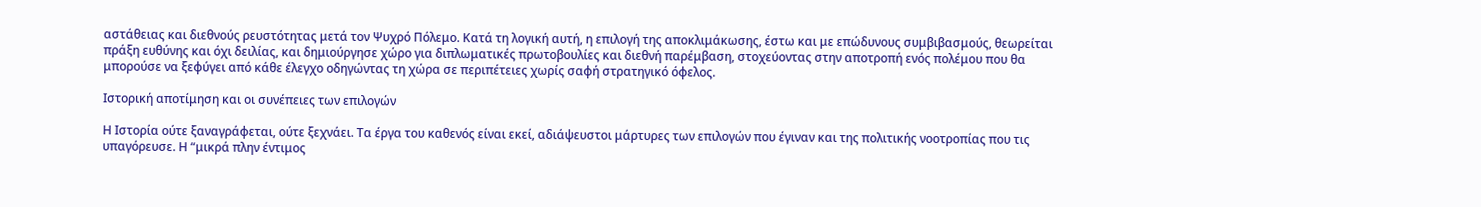αστάθειας και διεθνούς ρευστότητας μετά τον Ψυχρό Πόλεμο. Κατά τη λογική αυτή, η επιλογή της αποκλιμάκωσης, έστω και με επώδυνους συμβιβασμούς, θεωρείται πράξη ευθύνης και όχι δειλίας, και δημιούργησε χώρο για διπλωματικές πρωτοβουλίες και διεθνή παρέμβαση, στοχεύοντας στην αποτροπή ενός πολέμου που θα μπορούσε να ξεφύγει από κάθε έλεγχο οδηγώντας τη χώρα σε περιπέτειες χωρίς σαφή στρατηγικό όφελος.

Ιστορική αποτίμηση και οι συνέπειες των επιλογών

Η Ιστορία ούτε ξαναγράφεται, ούτε ξεχνάει. Τα έργα του καθενός είναι εκεί, αδιάψευστοι μάρτυρες των επιλογών που έγιναν και της πολιτικής νοοτροπίας που τις υπαγόρευσε. Η “μικρά πλην έντιμος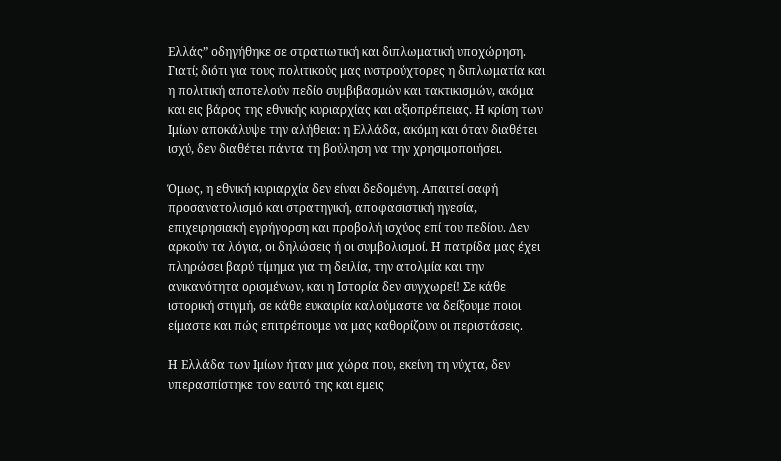Ελλάς” οδηγήθηκε σε στρατιωτική και διπλωματική υποχώρηση. Γιατί; διότι για τους πολιτικούς μας ινστρούχτορες η διπλωματία και η πολιτική αποτελούν πεδίο συμβιβασμών και τακτικισμών, ακόμα και εις βάρος της εθνικής κυριαρχίας και αξιοπρέπειας. Η κρίση των Ιμίων αποκάλυψε την αλήθεια: η Ελλάδα, ακόμη και όταν διαθέτει ισχύ, δεν διαθέτει πάντα τη βούληση να την χρησιμοποιήσει.

Όμως, η εθνική κυριαρχία δεν είναι δεδομένη. Απαιτεί σαφή προσανατολισμό και στρατηγική, αποφασιστική ηγεσία, επιχειρησιακή εγρήγορση και προβολή ισχύος επί του πεδίου. Δεν αρκούν τα λόγια, οι δηλώσεις ή οι συμβολισμοί. Η πατρίδα μας έχει πληρώσει βαρύ τίμημα για τη δειλία, την ατολμία και την ανικανότητα ορισμένων, και η Ιστορία δεν συγχωρεί! Σε κάθε ιστορική στιγμή, σε κάθε ευκαιρία καλούμαστε να δείξουμε ποιοι είμαστε και πώς επιτρέπουμε να μας καθορίζουν οι περιστάσεις.

Η Ελλάδα των Ιμίων ήταν μια χώρα που, εκείνη τη νύχτα, δεν υπερασπίστηκε τον εαυτό της και εμεις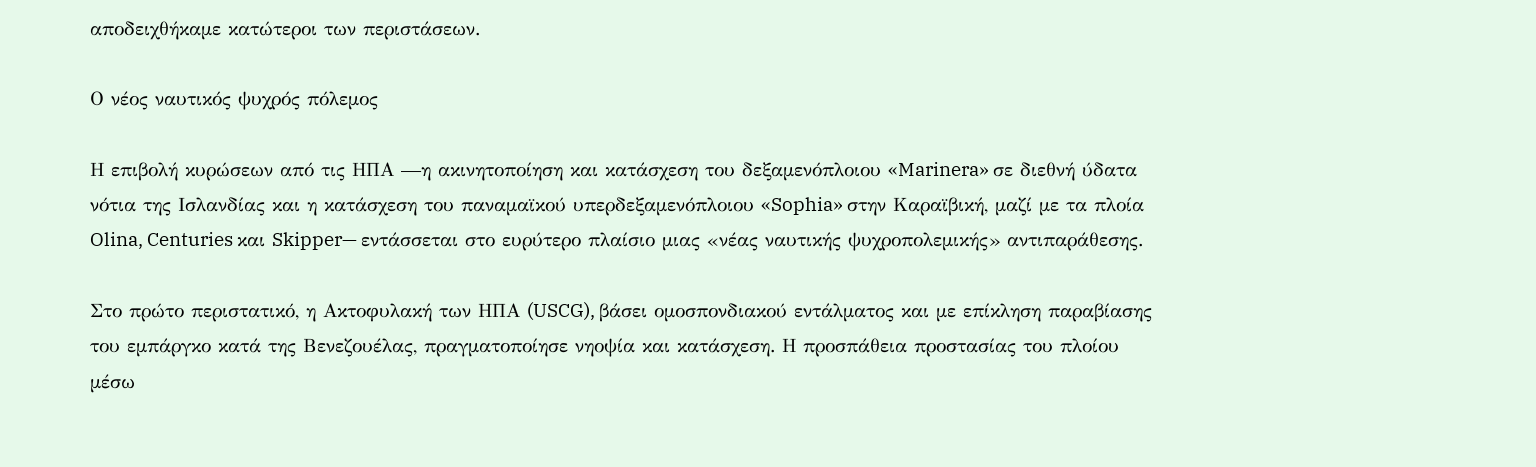αποδειχθήκαμε κατώτεροι των περιστάσεων.

Ο νέος ναυτικός ψυχρός πόλεμος

Η επιβολή κυρώσεων από τις ΗΠΑ —η ακινητοποίηση και κατάσχεση του δεξαμενόπλοιου «Marinera» σε διεθνή ύδατα νότια της Ισλανδίας και η κατάσχεση του παναμαϊκού υπερδεξαμενόπλοιου «Sophia» στην Καραϊβική, μαζί με τα πλοία Olina, Centuries και Skipper— εντάσσεται στο ευρύτερο πλαίσιο μιας «νέας ναυτικής ψυχροπολεμικής» αντιπαράθεσης.

Στο πρώτο περιστατικό, η Ακτοφυλακή των ΗΠΑ (USCG), βάσει ομοσπονδιακού εντάλματος και με επίκληση παραβίασης του εμπάργκο κατά της Βενεζουέλας, πραγματοποίησε νηοψία και κατάσχεση. Η προσπάθεια προστασίας του πλοίου μέσω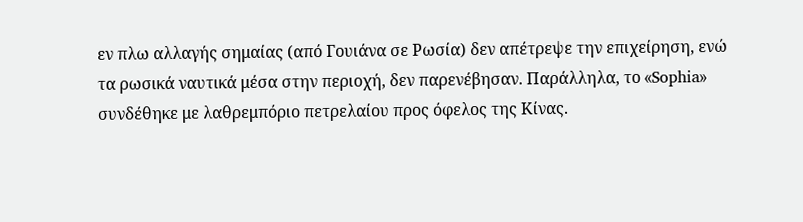εν πλω αλλαγής σημαίας (από Γουιάνα σε Ρωσία) δεν απέτρεψε την επιχείρηση, ενώ τα ρωσικά ναυτικά μέσα στην περιοχή, δεν παρενέβησαν. Παράλληλα, το «Sophia» συνδέθηκε με λαθρεμπόριο πετρελαίου προς όφελος της Κίνας.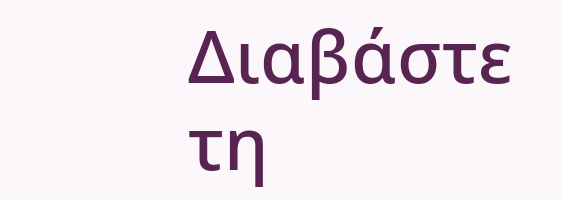Διαβάστε τη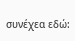συνέχεα εδώ: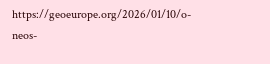https://geoeurope.org/2026/01/10/o-neos-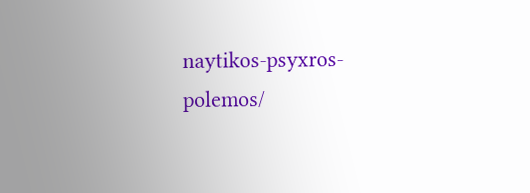naytikos-psyxros-polemos/